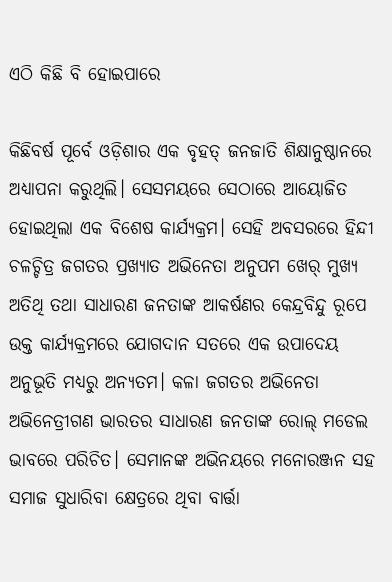ଏଠି କିଛି ବି ହୋଇପାରେ

କିଛିବର୍ଷ ପୂର୍ବେ ଓଡ଼ିଶାର ଏକ ବୃହତ୍‌ ଜନଜାତି ଶିକ୍ଷାନୁଷ୍ଠାନରେ ଅଧ୍ୟାପନା କରୁଥିଲି। ସେସମୟରେ ସେଠାରେ ଆୟୋଜିତ ହୋଇଥିଲା ଏକ ବିଶେଷ କାର୍ଯ୍ୟକ୍ରମ। ସେହି ଅବସରରେ ହିନ୍ଦୀ ଚଳଚ୍ଚିତ୍ର ଜଗତର ପ୍ରଖ୍ୟାତ ଅଭିନେତା ଅନୁପମ ଖେର୍‌ ମୁଖ୍ୟ ଅତିଥି ତଥା ସାଧାରଣ ଜନତାଙ୍କ ଆକର୍ଷଣର କେନ୍ଦ୍ରବିନ୍ଦୁ ରୂପେ ଉକ୍ତ କାର୍ଯ୍ୟକ୍ରମରେ ଯୋଗଦାନ ସତରେ ଏକ ଉପାଦେୟ ଅନୁଭୂତି ମଧ୍ୟରୁ ଅନ୍ୟତମ। କଳା ଜଗତର ଅଭିନେତା ଅଭିନେତ୍ରୀଗଣ ଭାରତର ସାଧାରଣ ଜନତାଙ୍କ ରୋଲ୍‌ ମଡେଲ ଭାବରେ ପରିଚିତ। ସେମାନଙ୍କ ଅଭିନୟରେ ମନୋରଞ୍ଜନ ସହ ସମାଜ ସୁଧାରିବା କ୍ଷେତ୍ରରେ ଥିବା ବାର୍ତ୍ତା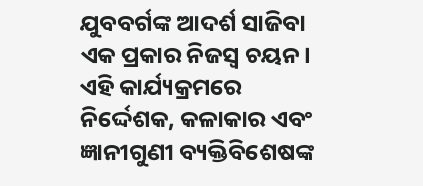ଯୁବବର୍ଗଙ୍କ ଆଦର୍ଶ ସାଜିବା ଏକ ପ୍ରକାର ନିଜସ୍ବ ଚୟନ। ଏହି କାର୍ଯ୍ୟକ୍ରମରେ ନିର୍ଦ୍ଦେଶକ, କଳାକାର ଏବଂ ଜ୍ଞାନୀଗୁଣୀ ବ୍ୟକ୍ତିବିଶେଷଙ୍କ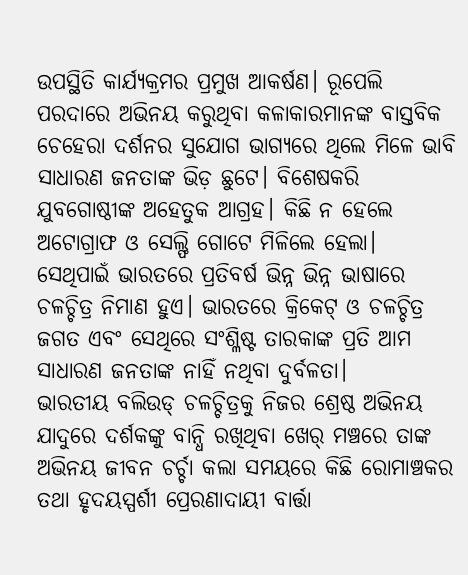ଉପସ୍ଥିତି କାର୍ଯ୍ୟକ୍ରମର ପ୍ରମୁଖ ଆକର୍ଷଣ। ରୂପେଲି ପରଦାରେ ଅଭିନୟ କରୁଥିବା କଳାକାରମାନଙ୍କ ବାସ୍ତବିକ ଚେହେରା ଦର୍ଶନର ସୁଯୋଗ ଭାଗ୍ୟରେ ଥିଲେ ମିଳେ ଭାବି ସାଧାରଣ ଜନତାଙ୍କ ଭିଡ଼ ଛୁଟେ। ବିଶେଷକରି ଯୁବଗୋଷ୍ଠୀଙ୍କ ଅହେତୁକ ଆଗ୍ରହ। କିଛି ନ ହେଲେ ଅଟୋଗ୍ରାଫ ଓ ସେଲ୍ଫି ଗୋଟେ ମିଳିଲେ ହେଲା। ସେଥିପାଇଁ ଭାରତରେ ପ୍ରତିବର୍ଷ ଭିନ୍ନ ଭିନ୍ନ ଭାଷାରେ ଚଳଚ୍ଚିତ୍ର ନିମାଣ ହୁଏ। ଭାରତରେ କ୍ରିକେଟ୍‌ ଓ ଚଳଚ୍ଚିତ୍ର ଜଗତ ଏବଂ ସେଥିରେ ସଂଶ୍ଳିଷ୍ଟ ତାରକାଙ୍କ ପ୍ରତି ଆମ ସାଧାରଣ ଜନତାଙ୍କ ନାହିଁ ନଥିବା ଦୁର୍ବଳତା।
ଭାରତୀୟ ବଲିଉଡ୍‌ ଚଳଚ୍ଚିତ୍ରକୁ ନିଜର ଶ୍ରେଷ୍ଠ ଅଭିନୟ ଯାଦୁରେ ଦର୍ଶକଙ୍କୁ ବାନ୍ଧି ରଖିଥିବା ଖେର୍‌ ମଞ୍ଚରେ ତାଙ୍କ ଅଭିନୟ ଜୀବନ ଚର୍ଚ୍ଚା କଲା ସମୟରେ କିଛି ରୋମାଞ୍ଚକର ତଥା ହୃଦୟସ୍ପର୍ଶୀ ପ୍ରେରଣାଦାୟୀ ବାର୍ତ୍ତା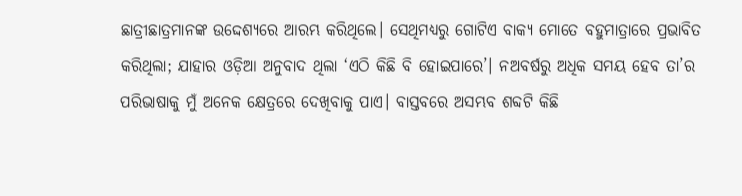ଛାତ୍ରୀଛାତ୍ରମାନଙ୍କ ଉଦ୍ଦେଶ୍ୟରେ ଆରମ୍ଭ କରିଥିଲେ। ସେଥିମଧ୍ୟରୁ ଗୋଟିଏ ବାକ୍ୟ ମୋତେ ବହୁମାତ୍ରାରେ ପ୍ରଭାବିତ କରିଥିଲା; ଯାହାର ଓଡ଼ିଆ ଅନୁବାଦ ଥିଲା ‘ଏଠି କିଛି ବି ହୋଇପାରେ’। ନଅବର୍ଷରୁ ଅଧିକ ସମୟ ହେବ ତା’ର ପରିଭାଷାକୁ ମୁଁ ଅନେକ କ୍ଷେତ୍ରରେ ଦେଖିବାକୁ ପାଏ। ବାସ୍ତବରେ ଅସମ୍ଭବ ଶବ୍ଦଟି କିଛି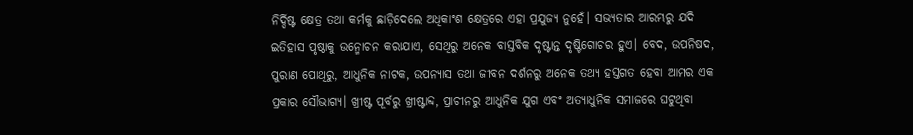ନିର୍ଦ୍ଦିଷ୍ଟ କ୍ଷେତ୍ର ତଥା କର୍ମକୁ ଛାଡ଼ିଦେଲେ ଅଧିକାଂଶ କ୍ଷେତ୍ରରେ ଏହା ପ୍ରଯୁଜ୍ୟ ନୁହେଁ। ସଭ୍ୟତାର ଆରମ୍ଭରୁ ଯଦି ଇତିହାସ ପୃଷ୍ଠାକୁ ଉନ୍ମୋଚନ କରାଯାଏ, ସେଥିରୁ ଅନେକ ବାସ୍ତବିକ ଦୃଷ୍ଟାନ୍ତ ଦୃଷ୍ଟିଗୋଚର ହୁଏ। ବେଦ, ଉପନିଷଦ, ପୁରାଣ ପୋଥିରୁ, ଆଧୁନିକ ନାଟକ, ଉପନ୍ୟାସ ତଥା ଜୀବନ ଦର୍ଶନରୁ ଅନେକ ତଥ୍ୟ ହସ୍ତଗତ ହେବା ଆମର ଏକ ପ୍ରକାର ସୌଭାଗ୍ୟ। ଖ୍ରୀଷ୍ଟ ପୂର୍ବରୁ ଖ୍ରୀଷ୍ଟାବ୍ଦ, ପ୍ରାଚୀନରୁ ଆଧୁନିକ ଯୁଗ ଏବଂ ଅତ୍ୟାଧୁନିକ ସମାଜରେ ଘଟୁଥିବା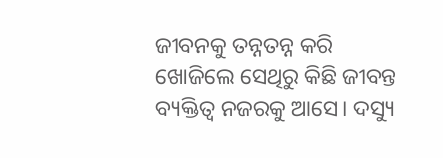ଜୀବନକୁ ତନ୍ନତନ୍ନ କରି ଖୋଜିଲେ ସେଥିରୁ କିଛି ଜୀବନ୍ତ ବ୍ୟକ୍ତିତ୍ୱ ନଜରକୁ ଆସେ। ଦସ୍ୟୁ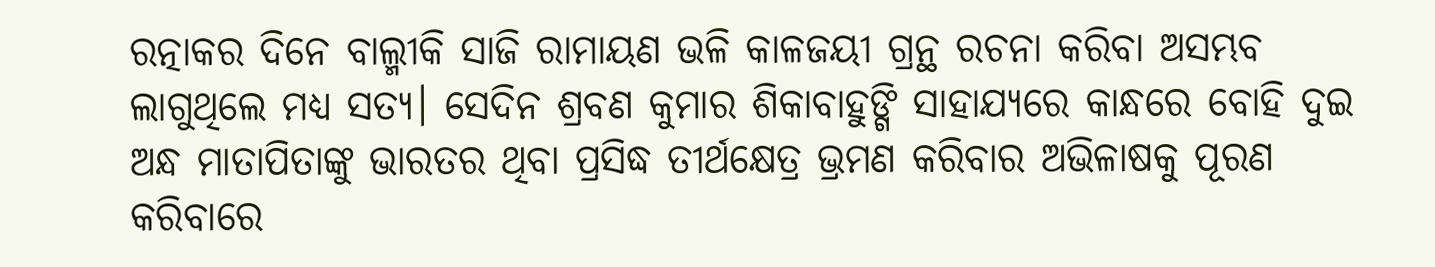ରତ୍ନାକର ଦିନେ ବାଲ୍ମୀକି ସାଜି ରାମାୟଣ ଭଳି କାଳଜୟୀ ଗ୍ରନ୍ଥ ରଚନା କରିବା ଅସମ୍ଭବ ଲାଗୁଥିଲେ ମଧ୍ୟ ସତ୍ୟ। ସେଦିନ ଶ୍ରବଣ କୁମାର ଶିକାବାହୁଙ୍ଗି ସାହାଯ୍ୟରେ କାନ୍ଧରେ ବୋହି ଦୁଇ ଅନ୍ଧ ମାତାପିତାଙ୍କୁ ଭାରତର ଥିବା ପ୍ରସିଦ୍ଧ ତୀର୍ଥକ୍ଷେତ୍ର ଭ୍ରମଣ କରିବାର ଅଭିଳାଷକୁ ପୂରଣ କରିବାରେ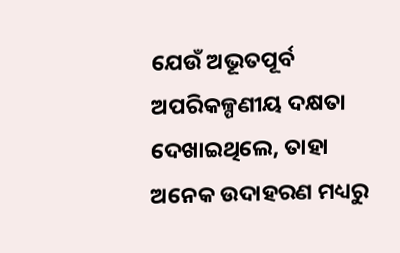ଯେଉଁ ଅଭୂତପୂର୍ବ ଅପରିକଳ୍ପଣୀୟ ଦକ୍ଷତା ଦେଖାଇଥିଲେ, ତାହା ଅନେକ ଉଦାହରଣ ମଧ୍ୟରୁ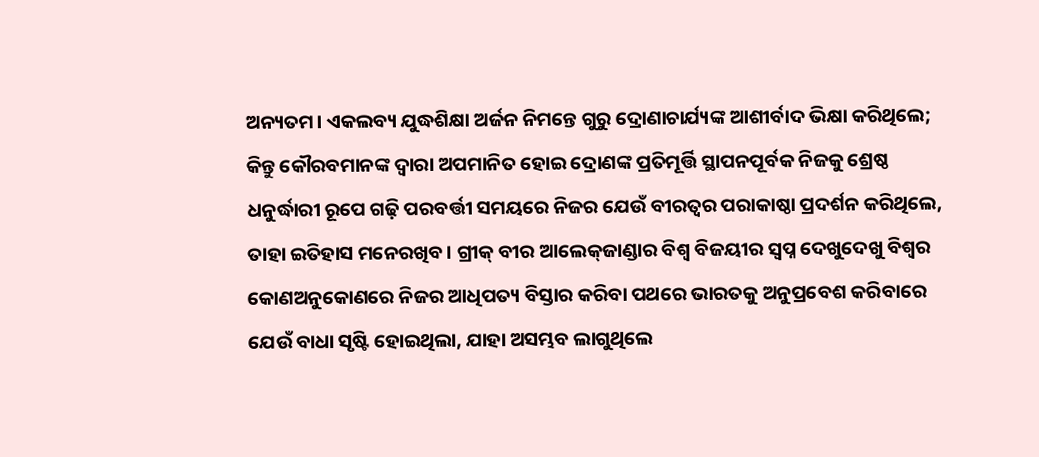ଅନ୍ୟତମ। ଏକଲବ୍ୟ ଯୁଦ୍ଧଶିକ୍ଷା ଅର୍ଜନ ନିମନ୍ତେ ଗୁରୁ ଦ୍ରୋଣାଚାର୍ଯ୍ୟଙ୍କ ଆଶୀର୍ବାଦ ଭିକ୍ଷା କରିଥିଲେ; କିନ୍ତୁ କୌରବମାନଙ୍କ ଦ୍ୱାରା ଅପମାନିତ ହୋଇ ଦ୍ରୋଣଙ୍କ ପ୍ରତିମୂର୍ତ୍ତି ସ୍ଥାପନପୂର୍ବକ ନିଜକୁ ଶ୍ରେଷ୍ଠ ଧନୁର୍ଦ୍ଧାରୀ ରୂପେ ଗଢ଼ି ପରବର୍ତ୍ତୀ ସମୟରେ ନିଜର ଯେଉଁ ବୀରତ୍ୱର ପରାକାଷ୍ଠା ପ୍ରଦର୍ଶନ କରିଥିଲେ, ତାହା ଇତିହାସ ମନେରଖିବ। ଗ୍ରୀକ୍‌ ବୀର ଆଲେକ୍‌ଜାଣ୍ଡାର ବିଶ୍ୱ ବିଜୟୀର ସ୍ବପ୍ନ ଦେଖୁଦେଖୁ ବିଶ୍ୱର କୋଣଅନୁକୋଣରେ ନିଜର ଆଧିପତ୍ୟ ବିସ୍ତାର କରିବା ପଥରେ ଭାରତକୁ ଅନୁପ୍ରବେଶ କରିବାରେ ଯେଉଁ ବାଧା ସୃଷ୍ଟି ହୋଇଥିଲା, ଯାହା ଅସମ୍ଭବ ଲାଗୁଥିଲେ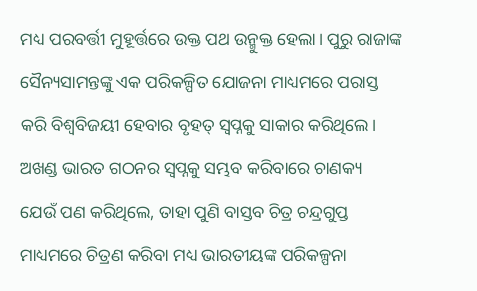ମଧ୍ୟ ପରବର୍ତ୍ତୀ ମୁହୂର୍ତ୍ତରେ ଉକ୍ତ ପଥ ଉନ୍ମୁକ୍ତ ହେଲା। ପୁରୁ ରାଜାଙ୍କ ସୈନ୍ୟସାମନ୍ତଙ୍କୁ ଏକ ପରିକଳ୍ପିତ ଯୋଜନା ମାଧ୍ୟମରେ ପରାସ୍ତ କରି ବିଶ୍ୱବିଜୟୀ ହେବାର ବୃହତ୍‌ ସ୍ବପ୍ନକୁ ସାକାର କରିଥିଲେ। ଅଖଣ୍ଡ ଭାରତ ଗଠନର ସ୍ବପ୍ନକୁ ସମ୍ଭବ କରିବାରେ ଚାଣକ୍ୟ ଯେଉଁ ପଣ କରିଥିଲେ, ତାହା ପୁଣି ବାସ୍ତବ ଚିତ୍ର ଚନ୍ଦ୍ରଗୁପ୍ତ ମାଧ୍ୟମରେ ଚିତ୍ରଣ କରିବା ମଧ୍ୟ ଭାରତୀୟଙ୍କ ପରିକଳ୍ପନା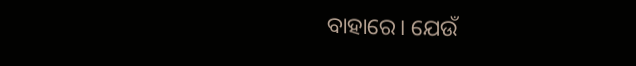ବାହାରେ। ଯେଉଁ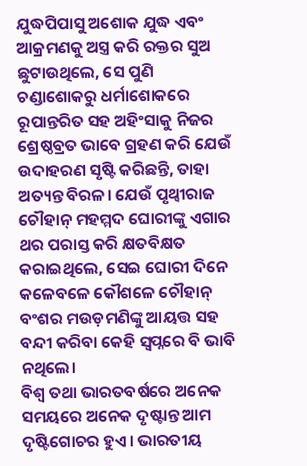ଯୁଦ୍ଧପିପାସୁ ଅଶୋକ ଯୁଦ୍ଧ ଏବଂ ଆକ୍ରମଣକୁ ଅସ୍ତ୍ର କରି ରକ୍ତର ସୁଅ ଛୁଟାଉଥିଲେ, ସେ ପୁଣି ଚଣ୍ଡାଶୋକରୁ ଧର୍ମାଶୋକରେ ରୂପାନ୍ତରିତ ସହ ଅହିଂସାକୁ ନିଜର ଶ୍ରେଷ୍ଠବ୍ରତ ଭାବେ ଗ୍ରହଣ କରି ଯେଉଁ ଉଦାହରଣ ସୃଷ୍ଟି କରିଛନ୍ତି, ତାହା ଅତ୍ୟନ୍ତ ବିରଳ। ଯେଉଁ ପୃଥ୍ବୀରାଜ ଚୌହାନ୍‌ ମହମ୍ମଦ ଘୋରୀଙ୍କୁ ଏଗାର ଥର ପରାସ୍ତ କରି କ୍ଷତବିକ୍ଷତ କରାଇଥିଲେ, ସେଇ ଘୋରୀ ଦିନେ କଳେବଳେ କୌଶଳେ ଚୌହାନ୍‌ ବଂଶର ମଉଡ଼ମଣିଙ୍କୁ ଆୟତ୍ତ ସହ ବନ୍ଦୀ କରିବା କେହି ସ୍ବପ୍ନରେ ବି ଭାବି ନଥିଲେ।
ବିଶ୍ୱ ତଥା ଭାରତବର୍ଷରେ ଅନେକ ସମୟରେ ଅନେକ ଦୃଷ୍ଟାନ୍ତ ଆମ ଦୃଷ୍ଟିଗୋଚର ହୁଏ। ଭାରତୀୟ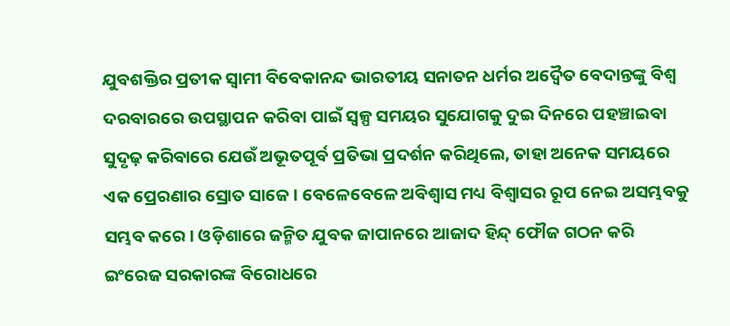ଯୁବଶକ୍ତିର ପ୍ରତୀକ ସ୍ବାମୀ ବିବେକାନନ୍ଦ ଭାରତୀୟ ସନାତନ ଧର୍ମର ଅଦ୍ୱୈତ ବେଦାନ୍ତଙ୍କୁ ବିଶ୍ୱ ଦରବାରରେ ଉପସ୍ଥାପନ କରିବା ପାଇଁ ସ୍ବଳ୍ପ ସମୟର ସୁଯୋଗକୁ ଦୁଇ ଦିନରେ ପହଞ୍ଚାଇବା ସୁଦୃଢ଼ କରିବାରେ ଯେଉଁ ଅଭୂତପୂର୍ବ ପ୍ରତିଭା ପ୍ରଦର୍ଶନ କରିଥିଲେ, ତାହା ଅନେକ ସମୟରେ ଏକ ପ୍ରେରଣାର ସ୍ରୋତ ସାଜେ। ବେଳେବେଳେ ଅବିଶ୍ୱାସ ମଧ୍ୟ ବିଶ୍ୱାସର ରୂପ ନେଇ ଅସମ୍ଭବକୁ ସମ୍ଭବ କରେ। ଓଡ଼ିଶାରେ ଜନ୍ମିତ ଯୁବକ ଜାପାନରେ ଆଜାଦ ହିନ୍ଦ୍‌ ଫୌଜ ଗଠନ କରି ଇଂରେଜ ସରକାରଙ୍କ ବିରୋଧରେ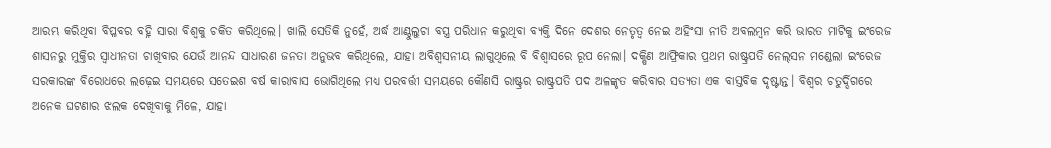ଆରମ୍ଭ କରିଥିବା ବିପ୍ଳବର ବହ୍ନି ସାରା ବିଶ୍ୱକୁ ଚକିତ କରିଥିଲେ। ଖାଲି ସେତିକି ନୁହେଁ, ଅର୍ଦ୍ଧ ଆଣ୍ଠୁଲୁଚା ବସ୍ତ୍ର ପରିଧାନ କରୁଥିବା ବ୍ୟକ୍ତି ଦିନେ ଦେଶର ନେତୃତ୍ୱ ନେଇ ଅହିଂସା ନୀତି ଅବଲମ୍ବନ କରି ଭାରତ ମାଟିକୁ ଇଂରେଜ ଶାସନରୁ ମୁକ୍ତିର ସ୍ବାଧୀନତା ଚାଖିବାର ଯେଉଁ ଆନନ୍ଦ ସାଧାରଣ ଜନତା ଅନୁଭବ କରିଥିଲେ, ଯାହା ଅବିଶ୍ୱସନୀୟ ଲାଗୁଥିଲେ ବି ବିଶ୍ୱାସରେ ରୂପ ନେଲା। ଦକ୍ଷିଣ ଆଫ୍ରିକାର ପ୍ରଥମ ରାଷ୍ଟ୍ରପତି ନେଲ୍‌ସନ ମଣ୍ଡେଲା ଇଂରେଜ ସରକାରଙ୍କ ବିରୋଧରେ ଲଢ଼େଇ ସମୟରେ ସତେଇଶ ବର୍ଷ କାରାବାସ ଭୋଗିଥିଲେ ମଧ୍ୟ ପରବର୍ତ୍ତୀ ସମୟରେ କୌଣସି ରାଷ୍ଟ୍ରର ରାଷ୍ଟ୍ରପତି ପଦ ଅଳଙ୍କୃତ କରିବାର ସତ୍ୟତା ଏକ ବାସ୍ତବିକ ଦୃଷ୍ଟାନ୍ତ। ବିଶ୍ୱର ଚତୁର୍ଦ୍ଦିଗରେ ଅନେକ ଘଟଣାର ଝଲକ ଦେଖିବାକୁ ମିଳେ, ଯାହା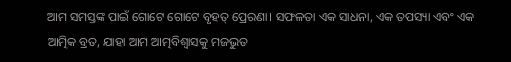ଆମ ସମସ୍ତଙ୍କ ପାଇଁ ଗୋଟେ ଗୋଟେ ବୃହତ୍‌ ପ୍ରେରଣା। ସଫଳତା ଏକ ସାଧନା, ଏକ ତପସ୍ୟା ଏବଂ ଏକ ଆତ୍ମିକ ବ୍ରତ, ଯାହା ଆମ ଆତ୍ମବିଶ୍ୱାସକୁ ମଜଭୁତ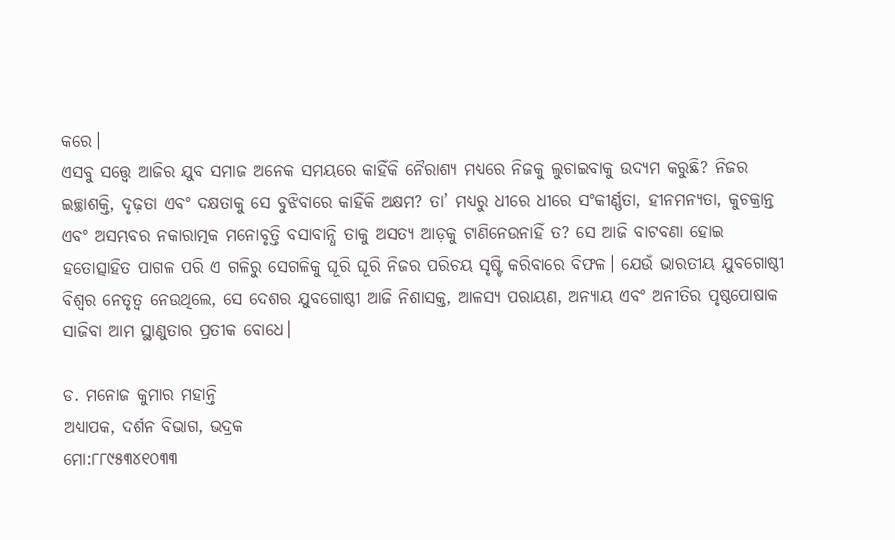କରେ।
ଏସବୁ ସତ୍ତ୍ବେ ଆଜିର ଯୁବ ସମାଜ ଅନେକ ସମୟରେ କାହିଁକି ନୈରାଶ୍ୟ ମଧ୍ୟରେ ନିଜକୁ ଲୁଚାଇବାକୁ ଉଦ୍ୟମ କରୁଛି? ନିଜର ଇଚ୍ଛାଶକ୍ତି, ଦୃଢ଼ତା ଏବଂ ଦକ୍ଷତାକୁ ସେ ବୁଝିବାରେ କାହିଁକି ଅକ୍ଷମ? ତା’ ମଧ୍ୟରୁ ଧୀରେ ଧୀରେ ସଂକୀର୍ଣ୍ଣତା, ହୀନମନ୍ୟତା, କୁଚକ୍ରାନ୍ତ ଏବଂ ଅସମ୍ଭବର ନକାରାତ୍ମକ ମନୋବୃତ୍ତି ବସାବାନ୍ଧି ତାକୁ ଅସତ୍ୟ ଆଡ଼କୁ ଟାଣିନେଉନାହିଁ ତ? ସେ ଆଜି ବାଟବଣା ହୋଇ ହତୋତ୍ସାହିତ ପାଗଳ ପରି ଏ ଗଳିରୁ ସେଗଳିକୁ ଘୂରି ଘୂରି ନିଜର ପରିଚୟ ସୃଷ୍ଟି କରିବାରେ ବିଫଳ। ଯେଉଁ ଭାରତୀୟ ଯୁବଗୋଷ୍ଠୀ ବିଶ୍ୱର ନେତୃତ୍ୱ ନେଉଥିଲେ, ସେ ଦେଶର ଯୁବଗୋଷ୍ଠୀ ଆଜି ନିଶାସକ୍ତ, ଆଳସ୍ୟ ପରାୟଣ, ଅନ୍ୟାୟ ଏବଂ ଅନୀତିର ପୃଷ୍ଠପୋଷାକ ସାଜିବା ଆମ ସ୍ଥାଣୁତାର ପ୍ରତୀକ ବୋଧେ।

ଡ. ମନୋଜ କୁମାର ମହାନ୍ତି
ଅଧ୍ୟାପକ, ଦର୍ଶନ ବିଭାଗ, ଭଦ୍ରକ
ମୋ:୮୮୯୫୩୪୧୦୩୩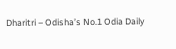Dharitri – Odisha’s No.1 Odia Daily